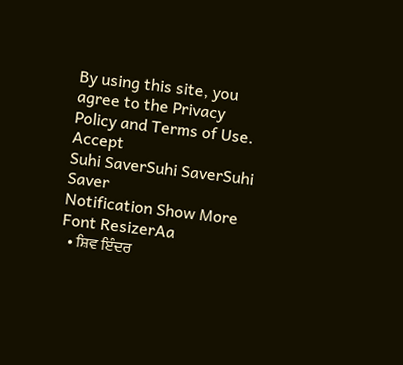By using this site, you agree to the Privacy Policy and Terms of Use.
Accept
Suhi SaverSuhi SaverSuhi Saver
Notification Show More
Font ResizerAa
  • ਸ਼ਿਵ ਇੰਦਰ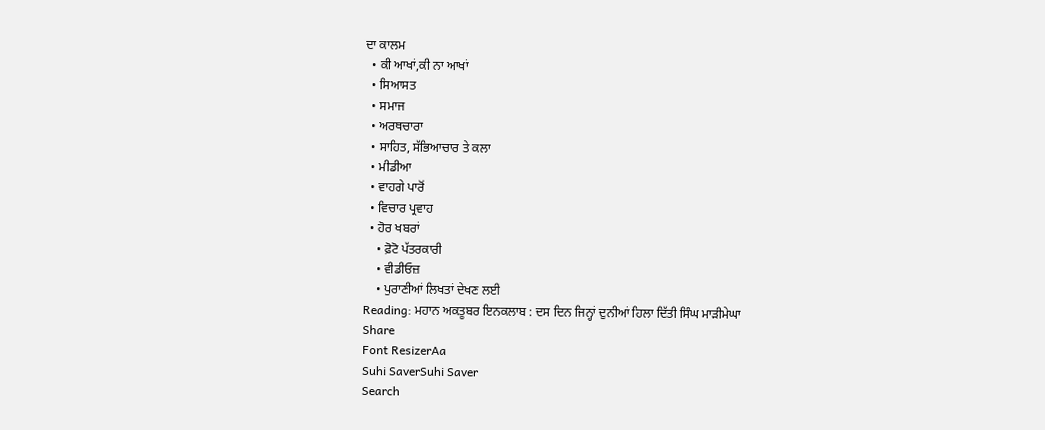ਦਾ ਕਾਲਮ
  • ਕੀ ਆਖਾਂ,ਕੀ ਨਾ ਆਖਾਂ
  • ਸਿਆਸਤ
  • ਸਮਾਜ
  • ਅਰਥਚਾਰਾ
  • ਸਾਹਿਤ, ਸੱਭਿਆਚਾਰ ਤੇ ਕਲਾ
  • ਮੀਡੀਆ
  • ਵਾਹਗੇ ਪਾਰੋਂ
  • ਵਿਚਾਰ ਪ੍ਰਵਾਹ
  • ਹੋਰ ਖਬਰਾਂ
    • ਫ਼ੋਟੋ ਪੱਤਰਕਾਰੀ
    • ਵੀਡੀਓਜ਼
    • ਪੁਰਾਣੀਆਂ ਲਿਖਤਾਂ ਦੇਖਣ ਲਈ
Reading: ਮਹਾਨ ਅਕਤੂਬਰ ਇਨਕਲਾਬ : ਦਸ ਦਿਨ ਜਿਨ੍ਹਾਂ ਦੁਨੀਆਂ ਹਿਲਾ ਦਿੱਤੀ ਸਿੰਘ ਮਾੜੀਮੇਘਾ
Share
Font ResizerAa
Suhi SaverSuhi Saver
Search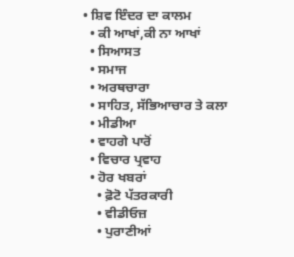• ਸ਼ਿਵ ਇੰਦਰ ਦਾ ਕਾਲਮ
  • ਕੀ ਆਖਾਂ,ਕੀ ਨਾ ਆਖਾਂ
  • ਸਿਆਸਤ
  • ਸਮਾਜ
  • ਅਰਥਚਾਰਾ
  • ਸਾਹਿਤ, ਸੱਭਿਆਚਾਰ ਤੇ ਕਲਾ
  • ਮੀਡੀਆ
  • ਵਾਹਗੇ ਪਾਰੋਂ
  • ਵਿਚਾਰ ਪ੍ਰਵਾਹ
  • ਹੋਰ ਖਬਰਾਂ
    • ਫ਼ੋਟੋ ਪੱਤਰਕਾਰੀ
    • ਵੀਡੀਓਜ਼
    • ਪੁਰਾਣੀਆਂ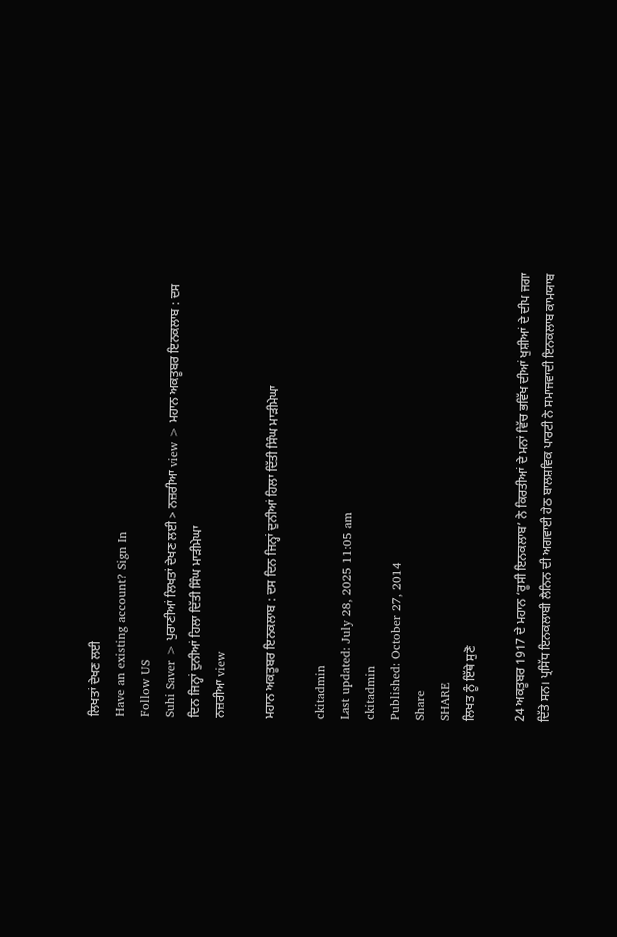ਲਿਖਤਾਂ ਦੇਖਣ ਲਈ
Have an existing account? Sign In
Follow US
Suhi Saver > ਪੁਰਾਣੀਆਂ ਲਿਖਤਾਂ ਦੇਖਣ ਲਈ > ਨਜ਼ਰੀਆ view > ਮਹਾਨ ਅਕਤੂਬਰ ਇਨਕਲਾਬ : ਦਸ ਦਿਨ ਜਿਨ੍ਹਾਂ ਦੁਨੀਆਂ ਹਿਲਾ ਦਿੱਤੀ ਸਿੰਘ ਮਾੜੀਮੇਘਾ
ਨਜ਼ਰੀਆ view

ਮਹਾਨ ਅਕਤੂਬਰ ਇਨਕਲਾਬ : ਦਸ ਦਿਨ ਜਿਨ੍ਹਾਂ ਦੁਨੀਆਂ ਹਿਲਾ ਦਿੱਤੀ ਸਿੰਘ ਮਾੜੀਮੇਘਾ

ckitadmin
Last updated: July 28, 2025 11:05 am
ckitadmin
Published: October 27, 2014
Share
SHARE
ਲਿਖਤ ਨੂੰ ਇੱਥੇ ਸੁਣੋ

24 ਅਕਤੂਬਰ 1917 ਦੇ ਮਹਾਨ ‘ਰੂਸੀ ਇਨਕਲਾਬ’ ਨੇ ਕਿਰਤੀਆਂ ਦੇ ਮਨਾਂ ਵਿੱਚ ਭਵਿੱਖ ਦੀਆਂ ਖੁਸ਼ੀਆਂ ਦੇ ਦੀਪ ਜਗਾ ਦਿੱਤੇ ਸਨ। ਪ੍ਰਸਿੱਧ ਇਨਕਲਾਬੀ ਲੈਨਿਨ ਦੀ ਅਗਵਾਈ ਹੇਠ ਬਾਲਸ਼ਵਿਕ ਪਾਰਟੀ ਨੇ ਸਮਾਜਵਾਦੀ ਇਨਕਲਾਬ ਕਾਮਯਾਬ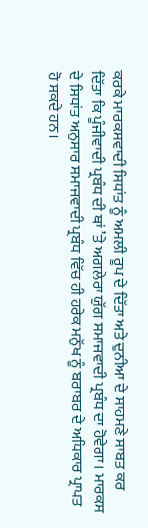ਕਰਕੇ ਮਾਰਕਸਵਾਦੀ ਸਿਧਾਂਤ ਨੂੰ ਅਮਲੀ ਰੂਪ ਦੇ ਦਿੱਤਾ ਅਤੇ ਦੁਨੀਆ ਦੇ ਸਾਹਮਣੇ ਸਾਬਤ ਕਰ ਦਿੱਤਾ ਕਿ ਪੂੰਜੀਵਾਦੀ ਪ੍ਰਬੰਧ ਦੀ ਥਾਂ ’ਤੇ ਅਗਲੇਰਾ ਯੁੱਗ ਸਮਾਜਵਾਦੀ ਪ੍ਰਬੰਧ ਦਾ ਹੋਵੇਗਾ। ਮਾਰਕਸ ਦੇ ਸਿਧਾਂਤ ਅਨੁਸਾਰ ਸਮਾਜਵਾਦੀ ਪ੍ਰਬੰਧ ਵਿੱਚ ਹੀ ਹਰੇਕ ਮਨੁੱਖ ਨੂੰ ਬਰਾਬਰ ਦੇ ਅਧਿਕਾਰ ਪ੍ਰਾਪਤ ਹੋ ਸਕਦੇ ਹਨ।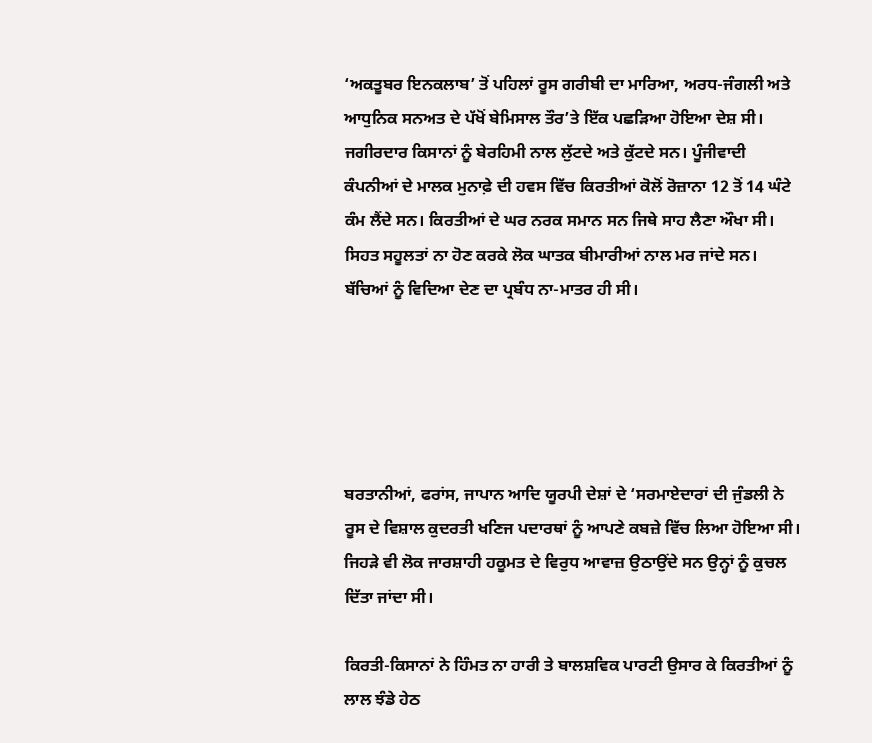‘ਅਕਤੂਬਰ ਇਨਕਲਾਬ’ ਤੋਂ ਪਹਿਲਾਂ ਰੂਸ ਗਰੀਬੀ ਦਾ ਮਾਰਿਆ, ਅਰਧ-ਜੰਗਲੀ ਅਤੇ ਆਧੁਨਿਕ ਸਨਅਤ ਦੇ ਪੱਖੋਂ ਬੇਮਿਸਾਲ ਤੌਰ’ਤੇ ਇੱਕ ਪਛੜਿਆ ਹੋਇਆ ਦੇਸ਼ ਸੀ। ਜਗੀਰਦਾਰ ਕਿਸਾਨਾਂ ਨੂੰ ਬੇਰਹਿਮੀ ਨਾਲ ਲੁੱਟਦੇ ਅਤੇ ਕੁੱਟਦੇ ਸਨ। ਪੂੰਜੀਵਾਦੀ ਕੰਪਨੀਆਂ ਦੇ ਮਾਲਕ ਮੁਨਾਫ਼ੇ ਦੀ ਹਵਸ ਵਿੱਚ ਕਿਰਤੀਆਂ ਕੋਲੋਂ ਰੋਜ਼ਾਨਾ 12 ਤੋਂ 14 ਘੰਟੇ ਕੰਮ ਲੈਂਦੇ ਸਨ। ਕਿਰਤੀਆਂ ਦੇ ਘਰ ਨਰਕ ਸਮਾਨ ਸਨ ਜਿਥੇ ਸਾਹ ਲੈਣਾ ਔਖਾ ਸੀ। ਸਿਹਤ ਸਹੂਲਤਾਂ ਨਾ ਹੋਣ ਕਰਕੇ ਲੋਕ ਘਾਤਕ ਬੀਮਾਰੀਆਂ ਨਾਲ ਮਰ ਜਾਂਦੇ ਸਨ। ਬੱਚਿਆਂ ਨੂੰ ਵਿਦਿਆ ਦੇਣ ਦਾ ਪ੍ਰਬੰਧ ਨਾ-ਮਾਤਰ ਹੀ ਸੀ।





ਬਰਤਾਨੀਆਂ, ਫਰਾਂਸ, ਜਾਪਾਨ ਆਦਿ ਯੂਰਪੀ ਦੇਸ਼ਾਂ ਦੇ ‘ਸਰਮਾਏਦਾਰਾਂ ਦੀ ਜੁੰਡਲੀ ਨੇ ਰੂਸ ਦੇ ਵਿਸ਼ਾਲ ਕੁਦਰਤੀ ਖਣਿਜ ਪਦਾਰਥਾਂ ਨੂੰ ਆਪਣੇ ਕਬਜ਼ੇ ਵਿੱਚ ਲਿਆ ਹੋਇਆ ਸੀ। ਜਿਹੜੇ ਵੀ ਲੋਕ ਜਾਰਸ਼ਾਹੀ ਹਕੂਮਤ ਦੇ ਵਿਰੁਧ ਆਵਾਜ਼ ਉਠਾਉਂਦੇ ਸਨ ਉਨ੍ਹਾਂ ਨੂੰ ਕੁਚਲ ਦਿੱਤਾ ਜਾਂਦਾ ਸੀ।

ਕਿਰਤੀ-ਕਿਸਾਨਾਂ ਨੇ ਹਿੰਮਤ ਨਾ ਹਾਰੀ ਤੇ ਬਾਲਸ਼ਵਿਕ ਪਾਰਟੀ ਉਸਾਰ ਕੇ ਕਿਰਤੀਆਂ ਨੂੰ ਲਾਲ ਝੰਡੇ ਹੇਠ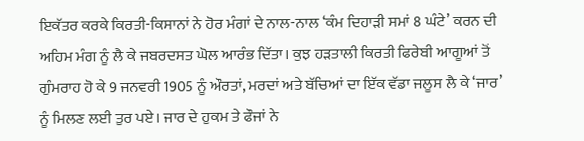ਇਕੱਤਰ ਕਰਕੇ ਕਿਰਤੀ-ਕਿਸਾਨਾਂ ਨੇ ਹੋਰ ਮੰਗਾਂ ਦੇ ਨਾਲ-ਨਾਲ ‘ਕੰਮ ਦਿਹਾੜੀ ਸਮਾਂ 8 ਘੰਟੇ’ ਕਰਨ ਦੀ ਅਹਿਮ ਮੰਗ ਨੂੰ ਲੈ ਕੇ ਜਬਰਦਸਤ ਘੋਲ ਆਰੰਭ ਦਿੱਤਾ। ਕੁਝ ਹੜਤਾਲੀ ਕਿਰਤੀ ਫਿਰੇਬੀ ਆਗੂਆਂ ਤੋਂ ਗੁੰਮਰਾਹ ਹੋ ਕੇ 9 ਜਨਵਰੀ 1905 ਨੂੰ ਔਰਤਾਂ, ਮਰਦਾਂ ਅਤੇ ਬੱਚਿਆਂ ਦਾ ਇੱਕ ਵੱਡਾ ਜਲੂਸ ਲੈ ਕੇ ‘ਜਾਰ’ ਨੂੰ ਮਿਲਣ ਲਈ ਤੁਰ ਪਏ। ਜਾਰ ਦੇ ਹੁਕਮ ਤੇ ਫੌਜਾਂ ਨੇ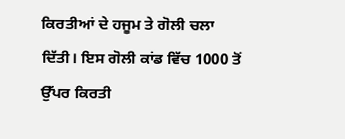ਕਿਰਤੀਆਂ ਦੇ ਹਜੂਮ ਤੇ ਗੋਲੀ ਚਲਾ ਦਿੱਤੀ। ਇਸ ਗੋਲੀ ਕਾਂਡ ਵਿੱਚ 1000 ਤੋਂ ਉੱਪਰ ਕਿਰਤੀ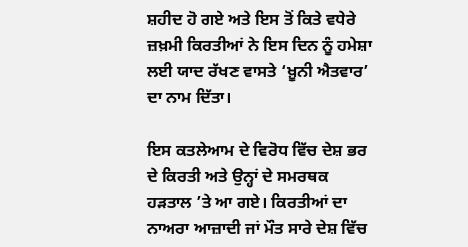ਸ਼ਹੀਦ ਹੋ ਗਏ ਅਤੇ ਇਸ ਤੋਂ ਕਿਤੇ ਵਧੇਰੇ ਜ਼ਖ਼ਮੀ ਕਿਰਤੀਆਂ ਨੇ ਇਸ ਦਿਨ ਨੂੰ ਹਮੇਸ਼ਾ ਲਈ ਯਾਦ ਰੱਖਣ ਵਾਸਤੇ ‘ਖ਼ੂਨੀ ਐਤਵਾਰ’ ਦਾ ਨਾਮ ਦਿੱਤਾ।

ਇਸ ਕਤਲੇਆਮ ਦੇ ਵਿਰੋਧ ਵਿੱਚ ਦੇਸ਼ ਭਰ ਦੇ ਕਿਰਤੀ ਅਤੇ ਉਨ੍ਹਾਂ ਦੇ ਸਮਰਥਕ ਹੜਤਾਲ ’ਤੇ ਆ ਗਏ। ਕਿਰਤੀਆਂ ਦਾ ਨਾਅਰਾ ਆਜ਼ਾਦੀ ਜਾਂ ਮੌਤ ਸਾਰੇ ਦੇਸ਼ ਵਿੱਚ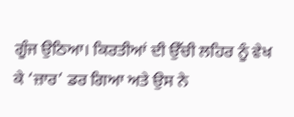ਗੂੰਜ ਉਠਿਆ। ਕਿਰਤੀਆਂ ਦੀ ਉੱਚੀ ਲਹਿਰ ਨੂੰ ਵੇਖ ਕੇ ‘ਜ਼ਾਰ’ ਡਰ ਗਿਆ ਅਤੇ ਉਸ ਨੇ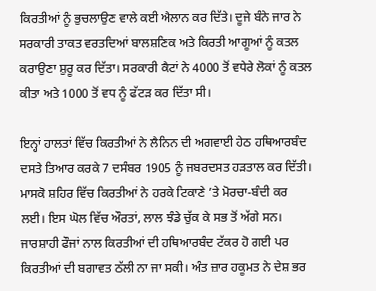ਕਿਰਤੀਆਂ ਨੂੰ ਭੁਚਲਾਉਣ ਵਾਲੇ ਕਈ ਐਲਾਨ ਕਰ ਦਿੱਤੇ। ਦੂਜੇ ਬੰਨੇ ਜਾਰ ਨੇ ਸਰਕਾਰੀ ਤਾਕਤ ਵਰਤਦਿਆਂ ਬਾਲਸ਼ਣਿਕ ਅਤੇ ਕਿਰਤੀ ਆਗੂਆਂ ਨੂੰ ਕਤਲ ਕਰਾਉਣਾ ਸ਼ੁਰੂ ਕਰ ਦਿੱਤਾ। ਸਰਕਾਰੀ ਕੈਟਾਂ ਨੇ 4000 ਤੋਂ ਵਧੇਰੇ ਲੋਕਾਂ ਨੂੰ ਕਤਲ ਕੀਤਾ ਅਤੇ 1000 ਤੋਂ ਵਧ ਨੂੰ ਫੱਟੜ ਕਰ ਦਿੱਤਾ ਸੀ।

ਇਨ੍ਹਾਂ ਹਾਲਤਾਂ ਵਿੱਚ ਕਿਰਤੀਆਂ ਨੇ ਲੈਨਿਨ ਦੀ ਅਗਵਾਈ ਹੇਠ ਹਥਿਆਰਬੰਦ ਦਸਤੇ ਤਿਆਰ ਕਰਕੇ 7 ਦਸੰਬਰ 1905 ਨੂੰ ਜਬਰਦਸਤ ਹੜਤਾਲ ਕਰ ਦਿੱਤੀ। ਮਾਸਕੋ ਸ਼ਹਿਰ ਵਿੱਚ ਕਿਰਤੀਆਂ ਨੇ ਹਰਕੇ ਟਿਕਾਣੇ ’ਤੇ ਮੋਰਚਾ-ਬੰਦੀ ਕਰ ਲਈ। ਇਸ ਘੋਲ ਵਿੱਚ ਔਰਤਾਂ, ਲਾਲ ਝੰਡੇ ਚੁੱਕ ਕੇ ਸਭ ਤੋਂ ਅੱਗੇ ਸਨ। ਜਾਰਸ਼ਾਹੀ ਫੌਜਾਂ ਨਾਲ ਕਿਰਤੀਆਂ ਦੀ ਹਥਿਆਰਬੰਦ ਟੱਕਰ ਹੋ ਗਈ ਪਰ ਕਿਰਤੀਆਂ ਦੀ ਬਗਾਵਤ ਠੱਲੀ ਨਾ ਜਾ ਸਕੀ। ਅੰਤ ਜ਼ਾਰ ਹਕੂਮਤ ਨੇ ਦੇਸ਼ ਭਰ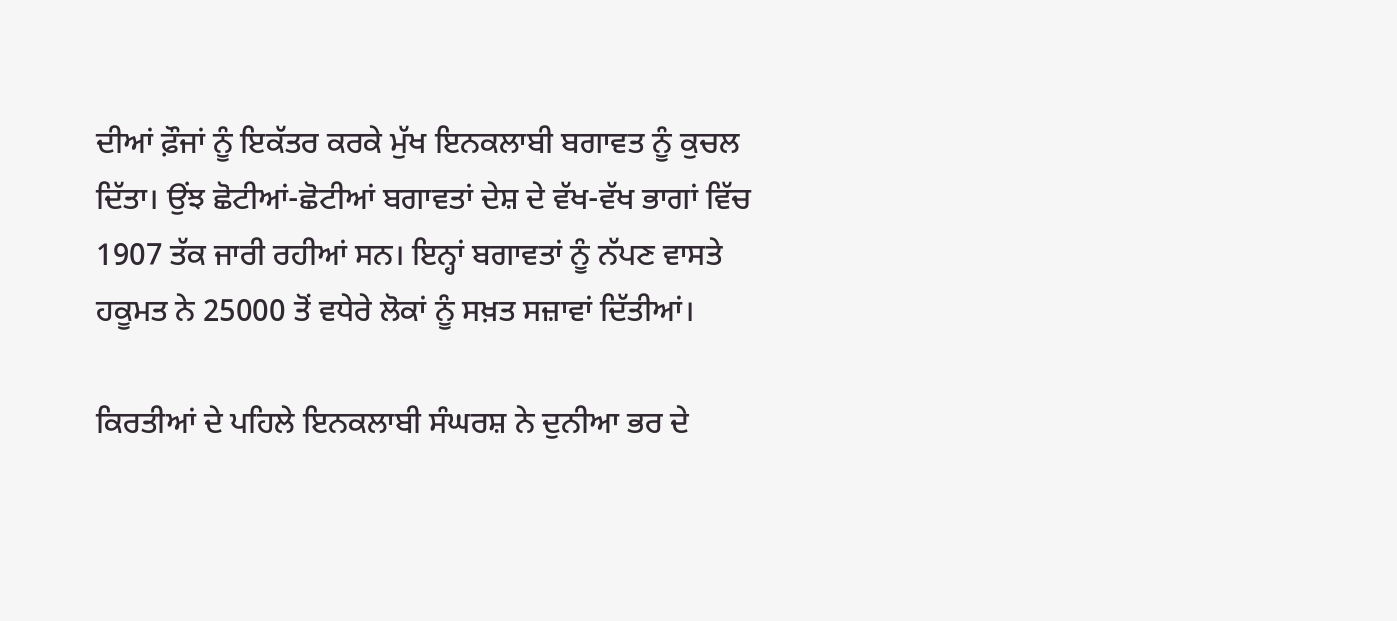ਦੀਆਂ ਫ਼ੌਜਾਂ ਨੂੰ ਇਕੱਤਰ ਕਰਕੇ ਮੁੱਖ ਇਨਕਲਾਬੀ ਬਗਾਵਤ ਨੂੰ ਕੁਚਲ ਦਿੱਤਾ। ਉਂਝ ਛੋਟੀਆਂ-ਛੋਟੀਆਂ ਬਗਾਵਤਾਂ ਦੇਸ਼ ਦੇ ਵੱਖ-ਵੱਖ ਭਾਗਾਂ ਵਿੱਚ 1907 ਤੱਕ ਜਾਰੀ ਰਹੀਆਂ ਸਨ। ਇਨ੍ਹਾਂ ਬਗਾਵਤਾਂ ਨੂੰ ਨੱਪਣ ਵਾਸਤੇ ਹਕੂਮਤ ਨੇ 25000 ਤੋਂ ਵਧੇਰੇ ਲੋਕਾਂ ਨੂੰ ਸਖ਼ਤ ਸਜ਼ਾਵਾਂ ਦਿੱਤੀਆਂ।

ਕਿਰਤੀਆਂ ਦੇ ਪਹਿਲੇ ਇਨਕਲਾਬੀ ਸੰਘਰਸ਼ ਨੇ ਦੁਨੀਆ ਭਰ ਦੇ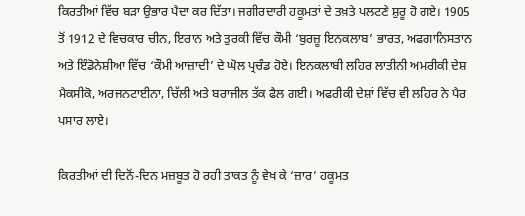ਕਿਰਤੀਆਂ ਵਿੱਚ ਬੜਾ ਉਭਾਰ ਪੈਦਾ ਕਰ ਦਿੱਤਾ। ਜਗੀਰਦਾਰੀ ਹਕੂਮਤਾਂ ਦੇ ਤਖ਼ਤੇ ਪਲਟਣੇ ਸ਼ੁਰੂ ਹੋ ਗਏ। 1905 ਤੋਂ 1912 ਦੇ ਵਿਚਕਾਰ ਚੀਨ, ਇਰਾਨ ਅਤੇ ਤੁਰਕੀ ਵਿੱਚ ਕੌਮੀ ‘ਬੁਰਜ਼ੂ ਇਨਕਲਾਬ’ ਭਾਰਤ, ਅਫਗਾਨਿਸਤਾਨ ਅਤੇ ਇੰਡੋਨੇਸ਼ੀਆ ਵਿੱਚ ‘ਕੌਮੀ ਆਜ਼ਾਦੀ’ ਦੇ ਘੋਲ ਪ੍ਰਚੰਡ ਹੋਏ। ਇਨਕਲਾਬੀ ਲਹਿਰ ਲਾਤੀਨੀ ਅਮਰੀਕੀ ਦੇਸ਼ ਮੈਕਸੀਕੋ, ਅਰਜਨਟਾਈਨਾ, ਚਿੱਲੀ ਅਤੇ ਬਰਾਜੀਲ ਤੱਕ ਫੈਲ ਗਈ। ਅਫਰੀਕੀ ਦੇਸ਼ਾਂ ਵਿੱਚ ਵੀ ਲਹਿਰ ਨੇ ਪੈਰ ਪਸਾਰ ਲਾਏ।

ਕਿਰਤੀਆਂ ਦੀ ਦਿਨੋਂ-ਦਿਨ ਮਜ਼ਬੂਤ ਹੋ ਰਹੀ ਤਾਕਤ ਨੂੰ ਵੇਖ ਕੇ ‘ਜ਼ਾਰ’ ਹਕੂਮਤ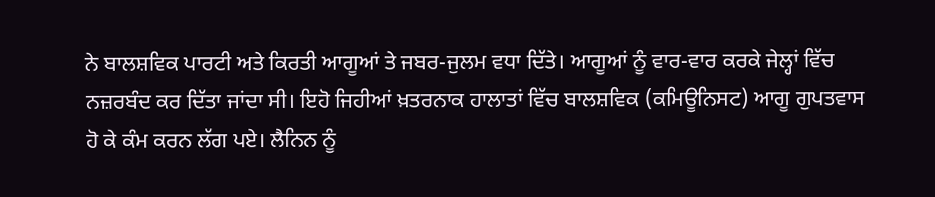ਨੇ ਬਾਲਸ਼ਵਿਕ ਪਾਰਟੀ ਅਤੇ ਕਿਰਤੀ ਆਗੂਆਂ ਤੇ ਜਬਰ-ਜੁਲਮ ਵਧਾ ਦਿੱਤੇ। ਆਗੂਆਂ ਨੂੰ ਵਾਰ-ਵਾਰ ਕਰਕੇ ਜੇਲ੍ਹਾਂ ਵਿੱਚ ਨਜ਼ਰਬੰਦ ਕਰ ਦਿੱਤਾ ਜਾਂਦਾ ਸੀ। ਇਹੋ ਜਿਹੀਆਂ ਖ਼ਤਰਨਾਕ ਹਾਲਾਤਾਂ ਵਿੱਚ ਬਾਲਸ਼ਵਿਕ (ਕਮਿਊਨਿਸਟ) ਆਗੂ ਗੁਪਤਵਾਸ ਹੋ ਕੇ ਕੰਮ ਕਰਨ ਲੱਗ ਪਏ। ਲੈਨਿਨ ਨੂੰ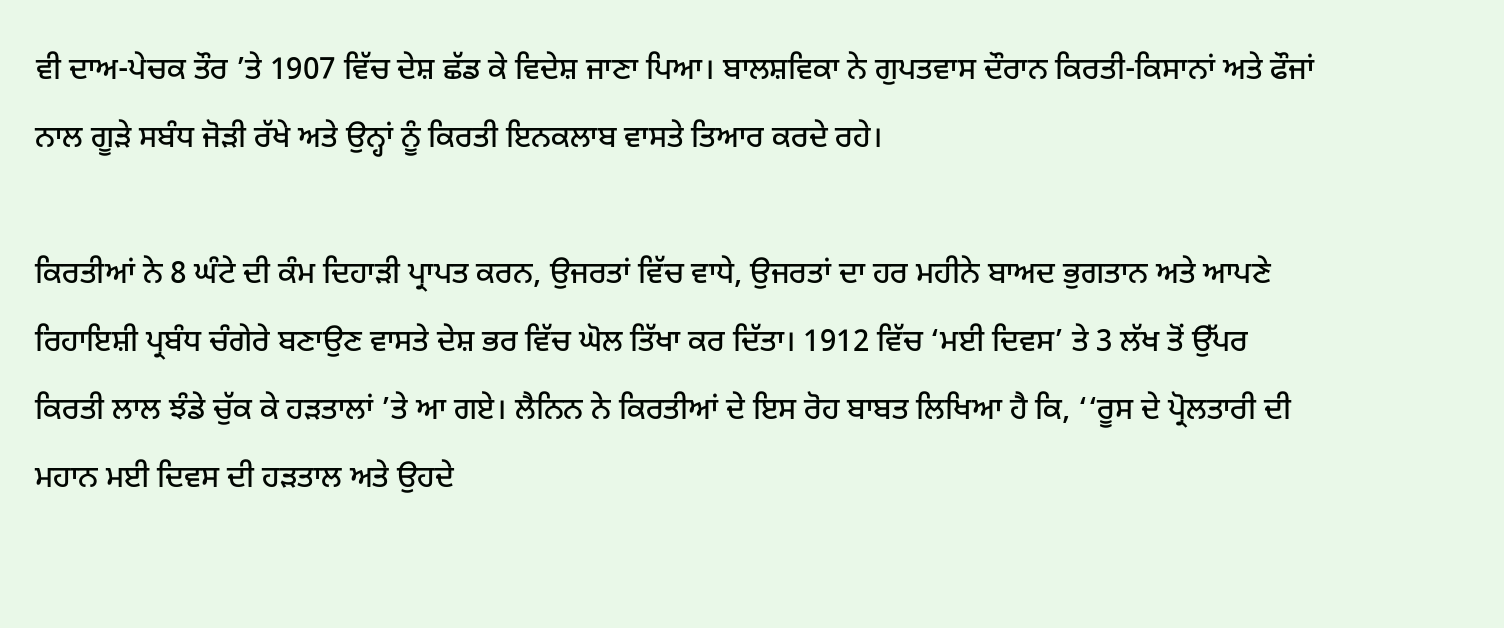ਵੀ ਦਾਅ-ਪੇਚਕ ਤੌਰ ’ਤੇ 1907 ਵਿੱਚ ਦੇਸ਼ ਛੱਡ ਕੇ ਵਿਦੇਸ਼ ਜਾਣਾ ਪਿਆ। ਬਾਲਸ਼ਵਿਕਾ ਨੇ ਗੁਪਤਵਾਸ ਦੌਰਾਨ ਕਿਰਤੀ-ਕਿਸਾਨਾਂ ਅਤੇ ਫੌਜਾਂ ਨਾਲ ਗੂੜੇ ਸਬੰਧ ਜੋੜੀ ਰੱਖੇ ਅਤੇ ਉਨ੍ਹਾਂ ਨੂੰ ਕਿਰਤੀ ਇਨਕਲਾਬ ਵਾਸਤੇ ਤਿਆਰ ਕਰਦੇ ਰਹੇ।

ਕਿਰਤੀਆਂ ਨੇ 8 ਘੰਟੇ ਦੀ ਕੰਮ ਦਿਹਾੜੀ ਪ੍ਰਾਪਤ ਕਰਨ, ਉਜਰਤਾਂ ਵਿੱਚ ਵਾਧੇ, ਉਜਰਤਾਂ ਦਾ ਹਰ ਮਹੀਨੇ ਬਾਅਦ ਭੁਗਤਾਨ ਅਤੇ ਆਪਣੇ ਰਿਹਾਇਸ਼ੀ ਪ੍ਰਬੰਧ ਚੰਗੇਰੇ ਬਣਾਉਣ ਵਾਸਤੇ ਦੇਸ਼ ਭਰ ਵਿੱਚ ਘੋਲ ਤਿੱਖਾ ਕਰ ਦਿੱਤਾ। 1912 ਵਿੱਚ ‘ਮਈ ਦਿਵਸ’ ਤੇ 3 ਲੱਖ ਤੋਂ ਉੱਪਰ ਕਿਰਤੀ ਲਾਲ ਝੰਡੇ ਚੁੱਕ ਕੇ ਹੜਤਾਲਾਂ ’ਤੇ ਆ ਗਏ। ਲੈਨਿਨ ਨੇ ਕਿਰਤੀਆਂ ਦੇ ਇਸ ਰੋਹ ਬਾਬਤ ਲਿਖਿਆ ਹੈ ਕਿ, ‘‘ਰੂਸ ਦੇ ਪ੍ਰੋਲਤਾਰੀ ਦੀ ਮਹਾਨ ਮਈ ਦਿਵਸ ਦੀ ਹੜਤਾਲ ਅਤੇ ਉਹਦੇ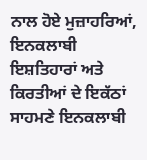ਨਾਲ ਹੋਏ ਮੁਜ਼ਾਹਰਿਆਂ, ਇਨਕਲਾਬੀ ਇਸ਼ਤਿਹਾਰਾਂ ਅਤੇ ਕਿਰਤੀਆਂ ਦੇ ਇਕੱਠਾਂ ਸਾਹਮਣੇ ਇਨਕਲਾਬੀ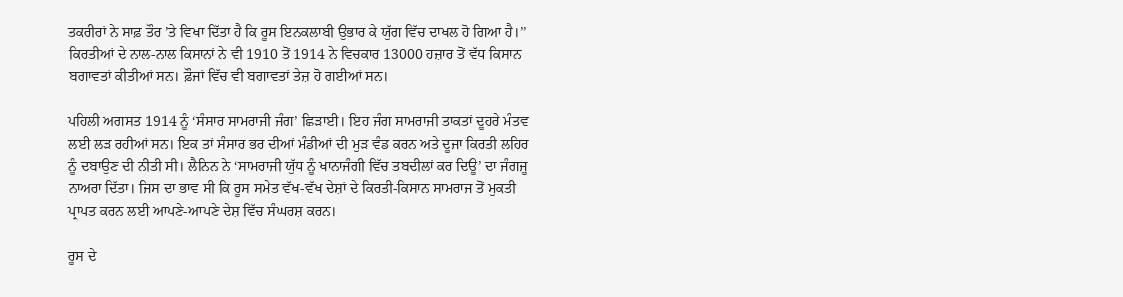ਤਕਰੀਰਾਂ ਨੇ ਸਾਫ਼ ਤੌਰ ’ਤੇ ਵਿਖਾ ਦਿੱਤਾ ਹੈ ਕਿ ਰੂਸ ਇਨਕਲਾਬੀ ਉਭਾਰ ਕੇ ਯੁੱਗ ਵਿੱਚ ਦਾਖਲ ਹੋ ਗਿਆ ਹੈ।’’ ਕਿਰਤੀਆਂ ਦੇ ਨਾਲ-ਨਾਲ ਕਿਸਾਨਾਂ ਨੇ ਵੀ 1910 ਤੋਂ 1914 ਨੇ ਵਿਚਕਾਰ 13000 ਹਜ਼ਾਰ ਤੋਂ ਵੱਧ ਕਿਸਾਨ ਬਗਾਵਤਾਂ ਕੀਤੀਆਂ ਸਨ। ਫ਼ੌਜਾਂ ਵਿੱਚ ਵੀ ਬਗਾਵਤਾਂ ਤੇਜ਼ ਹੋ ਗਈਆਂ ਸਨ।

ਪਹਿਲੀ ਅਗਸਤ 1914 ਨੂੰ ‘ਸੰਸਾਰ ਸਾਮਰਾਜੀ ਜੰਗ’ ਛਿੜਾਈ। ਇਹ ਜੰਗ ਸਾਮਰਾਜੀ ਤਾਕਤਾਂ ਦੂਹਰੇ ਮੰਤਵ ਲਈ ਲੜ ਰਹੀਆਂ ਸਨ। ਇਕ ਤਾਂ ਸੰਸਾਰ ਭਰ ਦੀਆਂ ਮੰਡੀਆਂ ਦੀ ਮੁੜ ਵੰਡ ਕਰਨ ਅਤੇ ਦੂਜਾ ਕਿਰਤੀ ਲਹਿਰ ਨੂੰ ਦਬਾਉਣ ਦੀ ਨੀਤੀ ਸੀ। ਲੈਨਿਨ ਨੇ ‘ਸਾਮਰਾਜੀ ਯੁੱਧ ਨੂੰ ਖਾਨਾਜੰਗੀ ਵਿੱਚ ਤਬਦੀਲਾਂ ਕਰ ਦਿਊ’ ਦਾ ਜੰਗਜੂ ਨਾਅਰਾ ਦਿੱਤਾ। ਜਿਸ ਦਾ ਭਾਵ ਸੀ ਕਿ ਰੂਸ ਸਮੇਤ ਵੱਖ-ਵੱਖ ਦੇਸ਼ਾਂ ਦੇ ਕਿਰਤੀ-ਕਿਸਾਨ ਸਾਮਰਾਜ ਤੋਂ ਮੁਕਤੀ ਪ੍ਰਾਪਤ ਕਰਨ ਲਈ ਆਪਣੇ-ਆਪਣੇ ਦੇਸ਼ ਵਿੱਚ ਸੰਘਰਸ਼ ਕਰਨ।

ਰੂਸ ਦੇ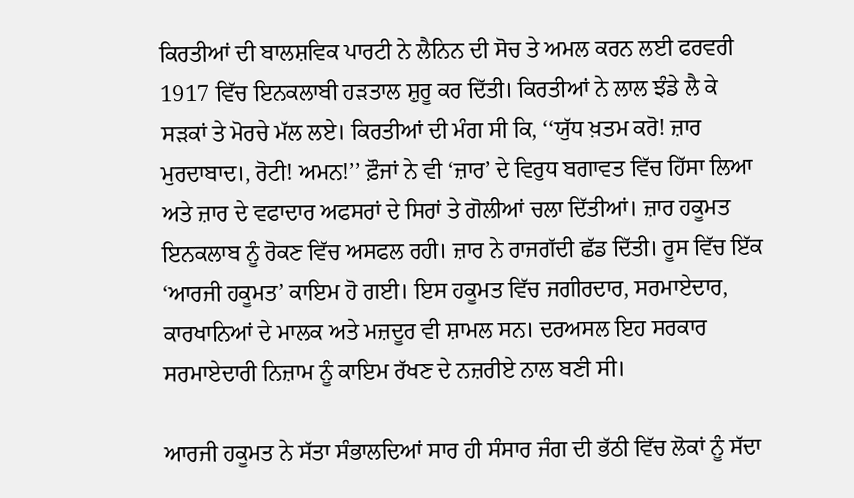ਕਿਰਤੀਆਂ ਦੀ ਬਾਲਸ਼ਵਿਕ ਪਾਰਟੀ ਨੇ ਲੈਨਿਨ ਦੀ ਸੋਚ ਤੇ ਅਮਲ ਕਰਨ ਲਈ ਫਰਵਰੀ 1917 ਵਿੱਚ ਇਨਕਲਾਬੀ ਹੜਤਾਲ ਸ਼ੁਰੂ ਕਰ ਦਿੱਤੀ। ਕਿਰਤੀਆਂ ਨੇ ਲਾਲ ਝੰਡੇ ਲੈ ਕੇ ਸੜਕਾਂ ਤੇ ਮੋਰਚੇ ਮੱਲ ਲਏ। ਕਿਰਤੀਆਂ ਦੀ ਮੰਗ ਸੀ ਕਿ, ‘‘ਯੁੱਧ ਖ਼ਤਮ ਕਰੋ! ਜ਼ਾਰ ਮੁਰਦਾਬਾਦ।, ਰੋਟੀ! ਅਮਨ!’’ ਫ਼ੌਜਾਂ ਨੇ ਵੀ ‘ਜ਼ਾਰ’ ਦੇ ਵਿਰੁਧ ਬਗਾਵਤ ਵਿੱਚ ਹਿੱਸਾ ਲਿਆ ਅਤੇ ਜ਼ਾਰ ਦੇ ਵਫਾਦਾਰ ਅਫਸਰਾਂ ਦੇ ਸਿਰਾਂ ਤੇ ਗੋਲੀਆਂ ਚਲਾ ਦਿੱਤੀਆਂ। ਜ਼ਾਰ ਹਕੂਮਤ ਇਨਕਲਾਬ ਨੂੰ ਰੋਕਣ ਵਿੱਚ ਅਸਫਲ ਰਹੀ। ਜ਼ਾਰ ਨੇ ਰਾਜਗੱਦੀ ਛੱਡ ਦਿੱਤੀ। ਰੂਸ ਵਿੱਚ ਇੱਕ ‘ਆਰਜੀ ਹਕੂਮਤ’ ਕਾਇਮ ਹੋ ਗਈ। ਇਸ ਹਕੂਮਤ ਵਿੱਚ ਜਗੀਰਦਾਰ, ਸਰਮਾਏਦਾਰ, ਕਾਰਖਾਨਿਆਂ ਦੇ ਮਾਲਕ ਅਤੇ ਮਜ਼ਦੂਰ ਵੀ ਸ਼ਾਮਲ ਸਨ। ਦਰਅਸਲ ਇਹ ਸਰਕਾਰ ਸਰਮਾਏਦਾਰੀ ਨਿਜ਼ਾਮ ਨੂੰ ਕਾਇਮ ਰੱਖਣ ਦੇ ਨਜ਼ਰੀਏ ਨਾਲ ਬਣੀ ਸੀ।

ਆਰਜੀ ਹਕੂਮਤ ਨੇ ਸੱਤਾ ਸੰਭਾਲਦਿਆਂ ਸਾਰ ਹੀ ਸੰਸਾਰ ਜੰਗ ਦੀ ਭੱਠੀ ਵਿੱਚ ਲੋਕਾਂ ਨੂੰ ਸੱਦਾ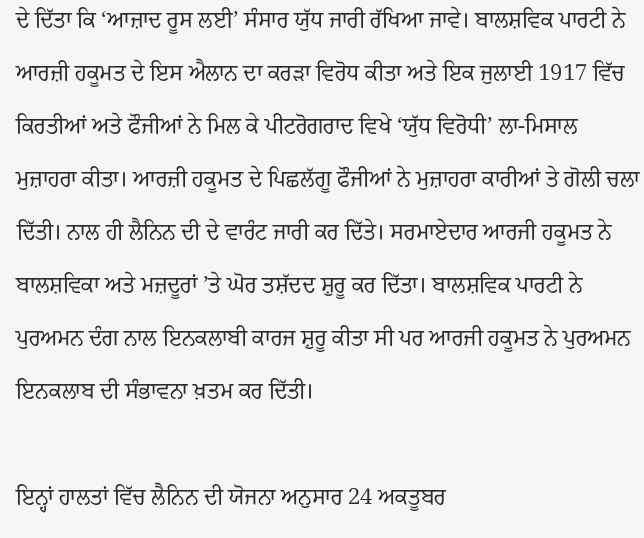ਦੇ ਦਿੱਤਾ ਕਿ ‘ਆਜ਼ਾਦ ਰੂਸ ਲਈ’ ਸੰਸਾਰ ਯੁੱਧ ਜਾਰੀ ਰੱਖਿਆ ਜਾਵੇ। ਬਾਲਸ਼ਵਿਕ ਪਾਰਟੀ ਨੇ ਆਰਜ਼ੀ ਹਕੂਮਤ ਦੇ ਇਸ ਐਲਾਨ ਦਾ ਕਰੜਾ ਵਿਰੋਧ ਕੀਤਾ ਅਤੇ ਇਕ ਜੁਲਾਈ 1917 ਵਿੱਚ ਕਿਰਤੀਆਂ ਅਤੇ ਫੌਜੀਆਂ ਨੇ ਮਿਲ ਕੇ ਪੀਟਰੋਗਰਾਦ ਵਿਖੇ ‘ਯੁੱਧ ਵਿਰੋਧੀ’ ਲਾ-ਮਿਸਾਲ ਮੁਜ਼ਾਹਰਾ ਕੀਤਾ। ਆਰਜ਼ੀ ਹਕੂਮਤ ਦੇ ਪਿਛਲੱਗੂ ਫੌਜੀਆਂ ਨੇ ਮੁਜ਼ਾਹਰਾ ਕਾਰੀਆਂ ਤੇ ਗੋਲੀ ਚਲਾ ਦਿੱਤੀ। ਨਾਲ ਹੀ ਲੈਨਿਨ ਦੀ ਦੇ ਵਾਰੰਟ ਜਾਰੀ ਕਰ ਦਿੱਤੇ। ਸਰਮਾਏਦਾਰ ਆਰਜੀ ਹਕੂਮਤ ਨੇ ਬਾਲਸ਼ਵਿਕਾ ਅਤੇ ਮਜ਼ਦੂਰਾਂ ’ਤੇ ਘੋਰ ਤਸ਼ੱਦਦ ਸ਼ੁਰੂ ਕਰ ਦਿੱਤਾ। ਬਾਲਸ਼ਵਿਕ ਪਾਰਟੀ ਨੇ ਪੁਰਅਮਨ ਦੰਗ ਨਾਲ ਇਨਕਲਾਬੀ ਕਾਰਜ ਸ਼ੁਰੂ ਕੀਤਾ ਸੀ ਪਰ ਆਰਜੀ ਹਕੂਮਤ ਨੇ ਪੁਰਅਮਨ ਇਨਕਲਾਬ ਦੀ ਸੰਭਾਵਨਾ ਖ਼ਤਮ ਕਰ ਦਿੱਤੀ।

ਇਨ੍ਹਾਂ ਹਾਲਤਾਂ ਵਿੱਚ ਲੈਨਿਨ ਦੀ ਯੋਜਨਾ ਅਨੁਸਾਰ 24 ਅਕਤੂਬਰ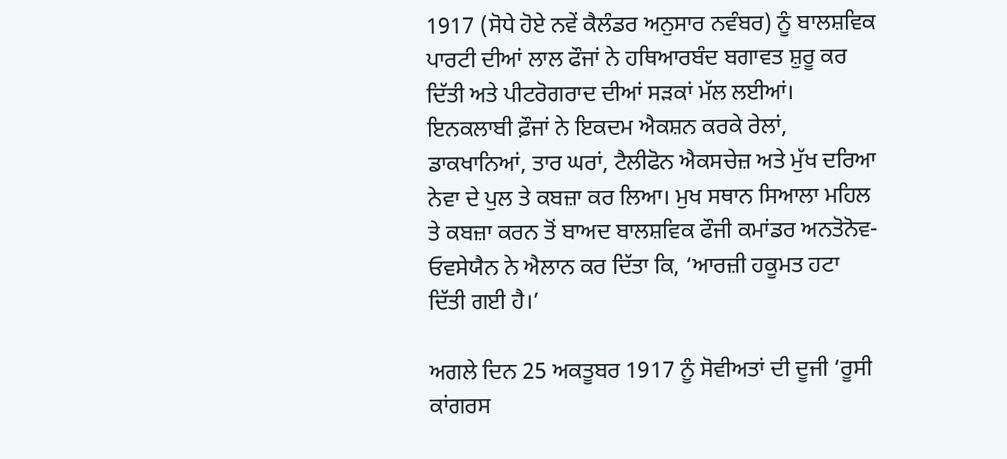1917 (ਸੋਧੇ ਹੋਏ ਨਵੇਂ ਕੈਲੰਡਰ ਅਨੁਸਾਰ ਨਵੰਬਰ) ਨੂੰ ਬਾਲਸ਼ਵਿਕ ਪਾਰਟੀ ਦੀਆਂ ਲਾਲ ਫੌਜਾਂ ਨੇ ਹਥਿਆਰਬੰਦ ਬਗਾਵਤ ਸ਼ੁਰੂ ਕਰ ਦਿੱਤੀ ਅਤੇ ਪੀਟਰੋਗਰਾਦ ਦੀਆਂ ਸੜਕਾਂ ਮੱਲ ਲਈਆਂ। ਇਨਕਲਾਬੀ ਫ਼ੌਜਾਂ ਨੇ ਇਕਦਮ ਐਕਸ਼ਨ ਕਰਕੇ ਰੇਲਾਂ, ਡਾਕਖਾਨਿਆਂ, ਤਾਰ ਘਰਾਂ, ਟੈਲੀਫੋਨ ਐਕਸਚੇਜ਼ ਅਤੇ ਮੁੱਖ ਦਰਿਆ ਨੇਵਾ ਦੇ ਪੁਲ ਤੇ ਕਬਜ਼ਾ ਕਰ ਲਿਆ। ਮੁਖ ਸਥਾਨ ਸਿਆਲਾ ਮਹਿਲ ਤੇ ਕਬਜ਼ਾ ਕਰਨ ਤੋਂ ਬਾਅਦ ਬਾਲਸ਼ਵਿਕ ਫੌਜੀ ਕਮਾਂਡਰ ਅਨਤੋਨੋਵ-ਓਵਸੇਯੈਨ ਨੇ ਐਲਾਨ ਕਰ ਦਿੱਤਾ ਕਿ, ‘ਆਰਜ਼ੀ ਹਕੂਮਤ ਹਟਾ ਦਿੱਤੀ ਗਈ ਹੈ।’

ਅਗਲੇ ਦਿਨ 25 ਅਕਤੂਬਰ 1917 ਨੂੰ ਸੋਵੀਅਤਾਂ ਦੀ ਦੂਜੀ ‘ਰੂਸੀ ਕਾਂਗਰਸ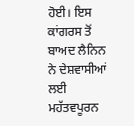ਹੋਈ। ਇਸ ਕਾਂਗਰਸ ਤੋਂ ਬਾਅਦ ਲੈਨਿਨ ਨੇ ਦੇਸ਼ਵਾਸੀਆਂ ਲਈ ਮਹੱਤਵਪੂਰਨ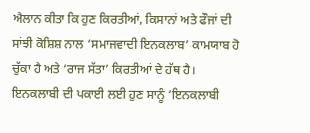ਐਲਾਨ ਕੀਤਾ ਕਿ ਹੁਣ ਕਿਰਤੀਆਂ, ਕਿਸਾਨਾਂ ਅਤੇ ਫੌਜਾਂ ਦੀ ਸਾਂਝੀ ਕੋਸ਼ਿਸ਼ ਨਾਲ ‘ਸਮਾਜਵਾਦੀ ਇਨਕਲਾਬ’ ਕਾਮਯਾਬ ਹੋ ਚੁੱਕਾ ਹੈ ਅਤੇ ‘ਰਾਜ ਸੱਤਾ’ ਕਿਰਤੀਆਂ ਦੇ ਹੱਥ ਹੈ। ਇਨਕਲਾਬੀ ਦੀ ਪਕਾਈ ਲਈ ਹੁਣ ਸਾਨੂੰ ‘ਇਨਕਲਾਬੀ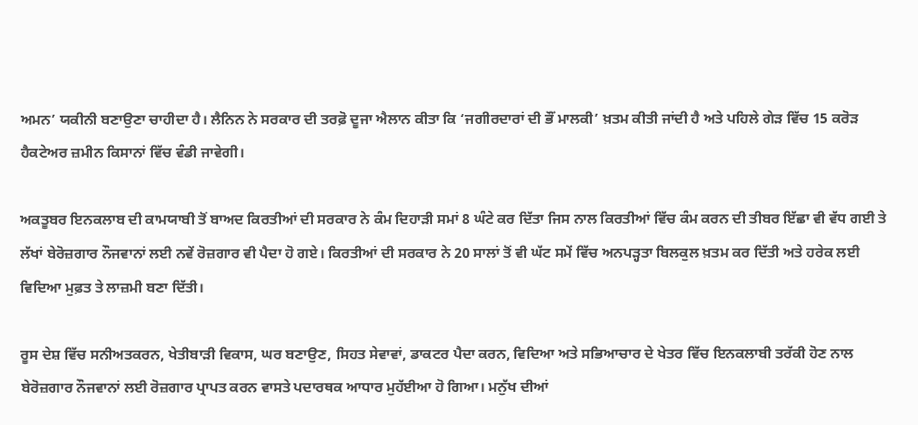ਅਮਨ’ ਯਕੀਨੀ ਬਣਾਉਣਾ ਚਾਹੀਦਾ ਹੈ। ਲੈਨਿਨ ਨੇ ਸਰਕਾਰ ਦੀ ਤਰਫ਼ੋ ਦੂਜਾ ਐਲਾਨ ਕੀਤਾ ਕਿ ‘ਜਗੀਰਦਾਰਾਂ ਦੀ ਭੌਂ ਮਾਲਕੀ’ ਖ਼ਤਮ ਕੀਤੀ ਜਾਂਦੀ ਹੈ ਅਤੇ ਪਹਿਲੇ ਗੇੜ ਵਿੱਚ 15 ਕਰੋੜ ਹੈਕਟੇਅਰ ਜ਼ਮੀਨ ਕਿਸਾਨਾਂ ਵਿੱਚ ਵੰਡੀ ਜਾਵੇਗੀ।

ਅਕਤੂਬਰ ਇਨਕਲਾਬ ਦੀ ਕਾਮਯਾਬੀ ਤੋਂ ਬਾਅਦ ਕਿਰਤੀਆਂ ਦੀ ਸਰਕਾਰ ਨੇ ਕੰਮ ਦਿਹਾੜੀ ਸਮਾਂ 8 ਘੰਟੇ ਕਰ ਦਿੱਤਾ ਜਿਸ ਨਾਲ ਕਿਰਤੀਆਂ ਵਿੱਚ ਕੰਮ ਕਰਨ ਦੀ ਤੀਬਰ ਇੱਛਾ ਵੀ ਵੱਧ ਗਈ ਤੇ ਲੱਖਾਂ ਬੇਰੋਜ਼ਗਾਰ ਨੌਜਵਾਨਾਂ ਲਈ ਨਵੇਂ ਰੋਜ਼ਗਾਰ ਵੀ ਪੈਦਾ ਹੋ ਗਏ। ਕਿਰਤੀਆਂ ਦੀ ਸਰਕਾਰ ਨੇ 20 ਸਾਲਾਂ ਤੋਂ ਵੀ ਘੱਟ ਸਮੇਂ ਵਿੱਚ ਅਨਪੜ੍ਹਤਾ ਬਿਲਕੁਲ ਖ਼ਤਮ ਕਰ ਦਿੱਤੀ ਅਤੇ ਹਰੇਕ ਲਈ ਵਿਦਿਆ ਮੁਫ਼ਤ ਤੇ ਲਾਜ਼ਮੀ ਬਣਾ ਦਿੱਤੀ।

ਰੂਸ ਦੇਸ਼ ਵਿੱਚ ਸਨੀਅਤਕਰਨ, ਖੇਤੀਬਾੜੀ ਵਿਕਾਸ, ਘਰ ਬਣਾਉਣ, ਸਿਹਤ ਸੇਵਾਵਾਂ, ਡਾਕਟਰ ਪੈਦਾ ਕਰਨ, ਵਿਦਿਆ ਅਤੇ ਸਭਿਆਚਾਰ ਦੇ ਖੇਤਰ ਵਿੱਚ ਇਨਕਲਾਬੀ ਤਰੱਕੀ ਹੋਣ ਨਾਲ ਬੇਰੋਜ਼ਗਾਰ ਨੌਜਵਾਨਾਂ ਲਈ ਰੋਜ਼ਗਾਰ ਪ੍ਰਾਪਤ ਕਰਨ ਵਾਸਤੇ ਪਦਾਰਥਕ ਆਧਾਰ ਮੁਹੱਈਆ ਹੋ ਗਿਆ। ਮਨੁੱਖ ਦੀਆਂ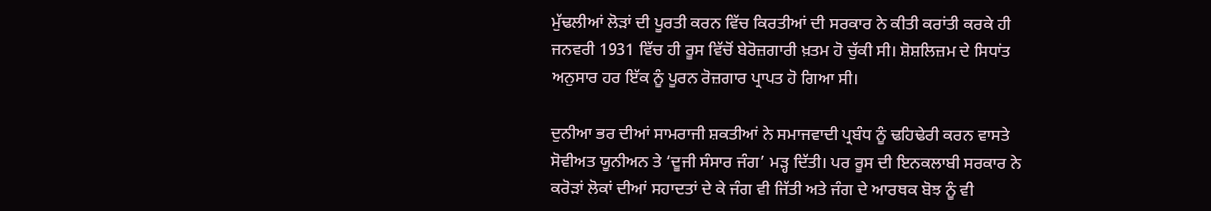ਮੁੱਢਲੀਆਂ ਲੋੜਾਂ ਦੀ ਪੂਰਤੀ ਕਰਨ ਵਿੱਚ ਕਿਰਤੀਆਂ ਦੀ ਸਰਕਾਰ ਨੇ ਕੀਤੀ ਕਰਾਂਤੀ ਕਰਕੇ ਹੀ ਜਨਵਰੀ 1931 ਵਿੱਚ ਹੀ ਰੂਸ ਵਿੱਚੋਂ ਬੇਰੋਜ਼ਗਾਰੀ ਖ਼ਤਮ ਹੋ ਚੁੱਕੀ ਸੀ। ਸ਼ੋਸ਼ਲਿਜ਼ਮ ਦੇ ਸਿਧਾਂਤ ਅਨੁਸਾਰ ਹਰ ਇੱਕ ਨੂੰ ਪੂਰਨ ਰੋਜ਼ਗਾਰ ਪ੍ਰਾਪਤ ਹੋ ਗਿਆ ਸੀ।

ਦੁਨੀਆ ਭਰ ਦੀਆਂ ਸਾਮਰਾਜੀ ਸ਼ਕਤੀਆਂ ਨੇ ਸਮਾਜਵਾਦੀ ਪ੍ਰਬੰਧ ਨੂੰ ਢਹਿਢੇਰੀ ਕਰਨ ਵਾਸਤੇ ਸੋਵੀਅਤ ਯੂਨੀਅਨ ਤੇ ‘ਦੂਜੀ ਸੰਸਾਰ ਜੰਗ’ ਮੜ੍ਹ ਦਿੱਤੀ। ਪਰ ਰੂਸ ਦੀ ਇਨਕਲਾਬੀ ਸਰਕਾਰ ਨੇ ਕਰੋੜਾਂ ਲੋਕਾਂ ਦੀਆਂ ਸਹਾਦਤਾਂ ਦੇ ਕੇ ਜੰਗ ਵੀ ਜਿੱਤੀ ਅਤੇ ਜੰਗ ਦੇ ਆਰਥਕ ਬੋਝ ਨੂੰ ਵੀ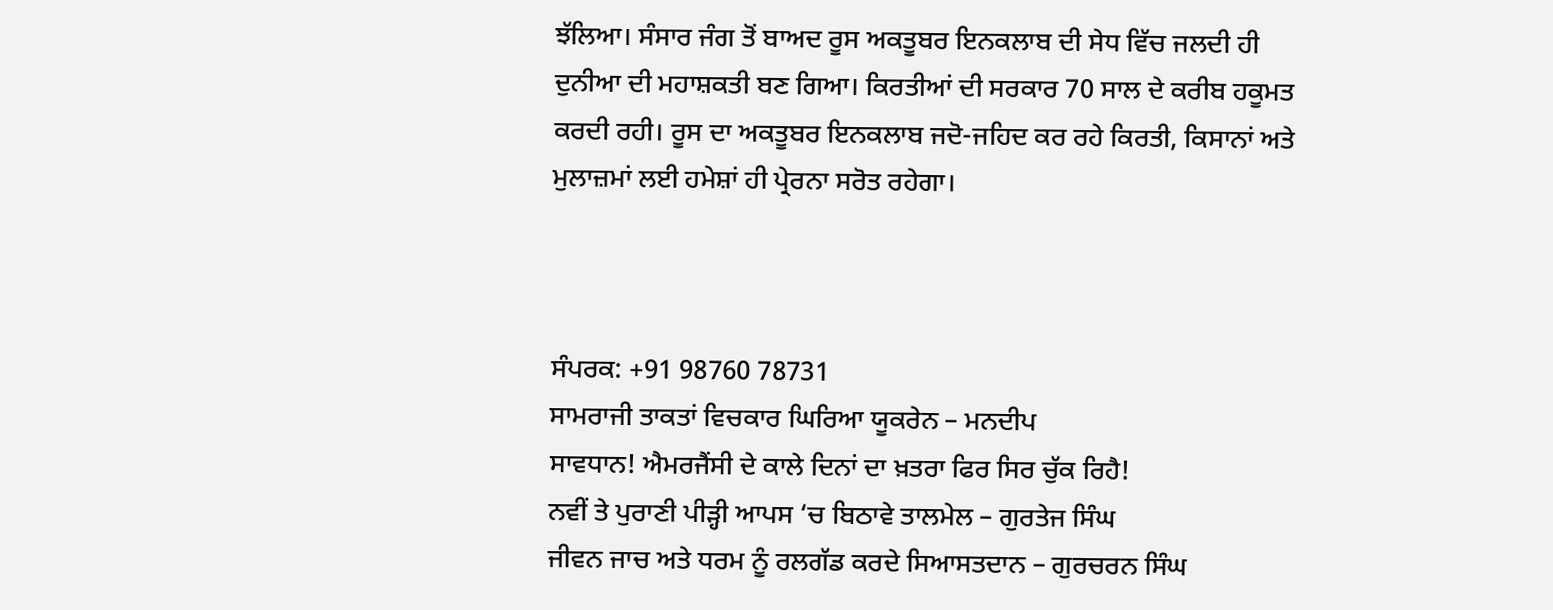ਝੱਲਿਆ। ਸੰਸਾਰ ਜੰਗ ਤੋਂ ਬਾਅਦ ਰੂਸ ਅਕਤੂਬਰ ਇਨਕਲਾਬ ਦੀ ਸੇਧ ਵਿੱਚ ਜਲਦੀ ਹੀ ਦੁਨੀਆ ਦੀ ਮਹਾਸ਼ਕਤੀ ਬਣ ਗਿਆ। ਕਿਰਤੀਆਂ ਦੀ ਸਰਕਾਰ 70 ਸਾਲ ਦੇ ਕਰੀਬ ਹਕੂਮਤ ਕਰਦੀ ਰਹੀ। ਰੂਸ ਦਾ ਅਕਤੂਬਰ ਇਨਕਲਾਬ ਜਦੋ-ਜਹਿਦ ਕਰ ਰਹੇ ਕਿਰਤੀ, ਕਿਸਾਨਾਂ ਅਤੇ ਮੁਲਾਜ਼ਮਾਂ ਲਈ ਹਮੇਸ਼ਾਂ ਹੀ ਪ੍ਰੇਰਨਾ ਸਰੋਤ ਰਹੇਗਾ।



ਸੰਪਰਕ: +91 98760 78731
ਸਾਮਰਾਜੀ ਤਾਕਤਾਂ ਵਿਚਕਾਰ ਘਿਰਿਆ ਯੂਕਰੇਨ – ਮਨਦੀਪ
ਸਾਵਧਾਨ! ਐਮਰਜੈਂਸੀ ਦੇ ਕਾਲੇ ਦਿਨਾਂ ਦਾ ਖ਼ਤਰਾ ਫਿਰ ਸਿਰ ਚੁੱਕ ਰਿਹੈ!
ਨਵੀਂ ਤੇ ਪੁਰਾਣੀ ਪੀੜ੍ਹੀ ਆਪਸ ‘ਚ ਬਿਠਾਵੇ ਤਾਲਮੇਲ – ਗੁਰਤੇਜ ਸਿੰਘ
ਜੀਵਨ ਜਾਚ ਅਤੇ ਧਰਮ ਨੂੰ ਰਲਗੱਡ ਕਰਦੇ ਸਿਆਸਤਦਾਨ – ਗੁਰਚਰਨ ਸਿੰਘ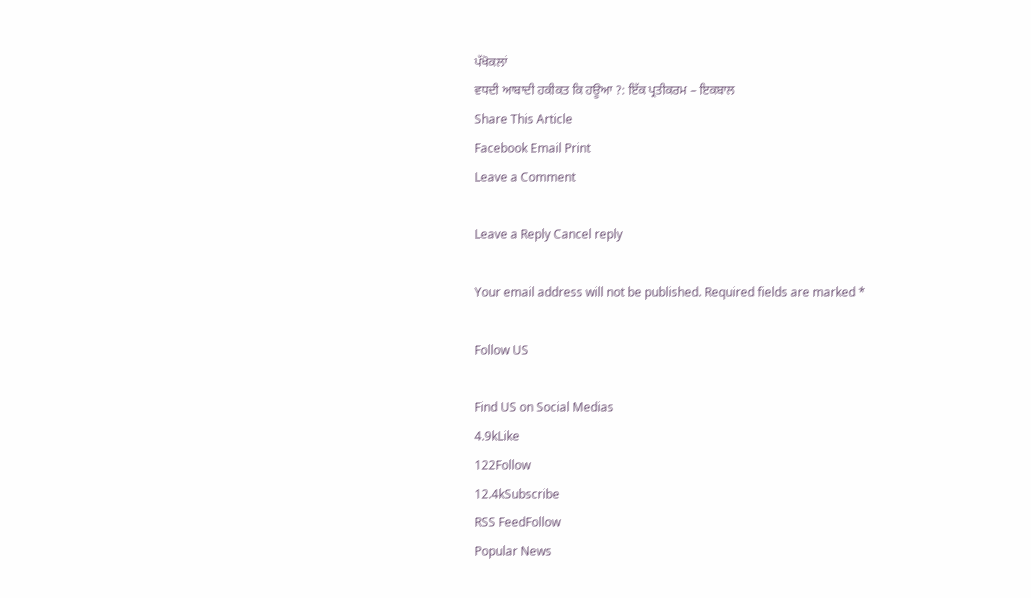ਪੱਖੋਕਲਾਂ
ਵਧਦੀ ਆਬਾਦੀ ਹਕੀਕਤ ਕਿ ਹਊਆ ?: ਇੱਕ ਪ੍ਰਤੀਕਰਮ – ਇਕਬਾਲ
Share This Article
Facebook Email Print
Leave a Comment

Leave a Reply Cancel reply

Your email address will not be published. Required fields are marked *

Follow US

Find US on Social Medias
4.9kLike
122Follow
12.4kSubscribe
RSS FeedFollow
Popular News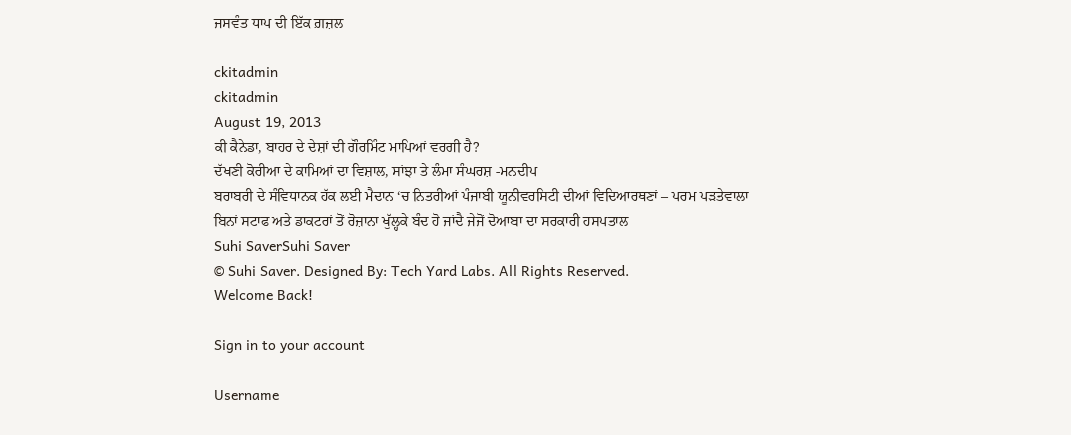ਜਸਵੰਤ ਧਾਪ ਦੀ ਇੱਕ ਗ਼ਜ਼ਲ

ckitadmin
ckitadmin
August 19, 2013
ਕੀ ਕੈਨੇਡਾ, ਬਾਹਰ ਦੇ ਦੇਸ਼ਾਂ ਦੀ ਗੌਰਮਿੰਟ ਮਾਪਿਆਂ ਵਰਗੀ ਹੈ?
ਦੱਖਣੀ ਕੋਰੀਆ ਦੇ ਕਾਮਿਆਂ ਦਾ ਵਿਸ਼ਾਲ, ਸਾਂਝਾ ਤੇ ਲੰਮਾ ਸੰਘਰਸ਼ -ਮਨਦੀਪ
ਬਰਾਬਰੀ ਦੇ ਸੰਵਿਧਾਨਕ ਹੱਕ ਲਈ ਮੈਦਾਨ ‘ਚ ਨਿਤਰੀਆਂ ਪੰਜਾਬੀ ਯੂਨੀਵਰਸਿਟੀ ਦੀਆਂ ਵਿਦਿਆਰਥਣਾਂ – ਪਰਮ ਪੜਤੇਵਾਲਾ
ਬਿਨਾਂ ਸਟਾਫ ਅਤੇ ਡਾਕਟਰਾਂ ਤੋਂ ਰੋਜ਼ਾਨਾ ਖੁੱਲ੍ਹਕੇ ਬੰਦ ਹੋ ਜਾਂਦੈ ਜੇਜੋਂ ਦੋਆਬਾ ਦਾ ਸਰਕਾਰੀ ਹਸਪਤਾਲ
Suhi SaverSuhi Saver
© Suhi Saver. Designed By: Tech Yard Labs. All Rights Reserved.
Welcome Back!

Sign in to your account

Username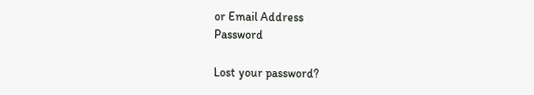or Email Address
Password

Lost your password?